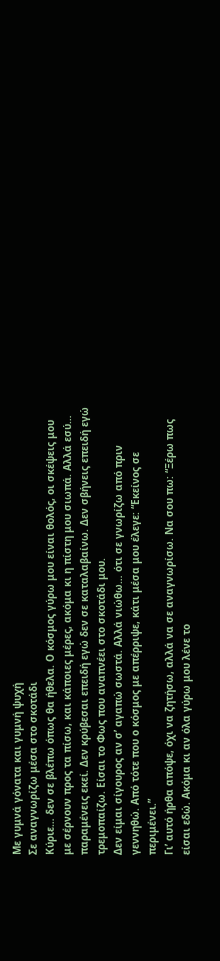Με γυμνά γόνατα και γυμνή ψυχή
Σε αναγνωρίζω μέσα στο σκοτάδι
Κύριε… δεν σε βλέπω όπως θα ήθελα. Ο κόσμος γύρω μου είναι θολός, οι σκέψεις μου με σέρνουν προς τα πίσω, και κάποιες μέρες, ακόμα κι η πίστη μου σιωπά. Αλλά εσύ… παραμένεις εκεί. Δεν κρύβεσαι επειδή εγώ δεν σε καταλαβαίνω. Δεν σβήνεις επειδή εγώ τρεμοπαίζω. Είσαι το Φως που αναπνέει στο σκοτάδι μου.
Δεν είμαι σίγουρος αν σ’ αγαπώ σωστά. Αλλά νιώθω… ότι σε γνωρίζω από πριν γεννηθώ. Από τότε που ο κόσμος με απέρριψε, κάτι μέσα μου έλεγε: “Εκείνος σε περιμένει.”
Γι’ αυτό ήρθα απόψε, όχι να ζητήσω, αλλά να σε αναγνωρίσω. Να σου πω: “Ξέρω πως είσαι εδώ. Ακόμα κι αν όλα γύρω μου λένε το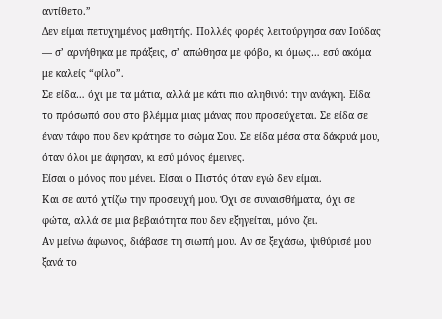αντίθετο.”
Δεν είμαι πετυχημένος μαθητής. Πολλές φορές λειτούργησα σαν Ιούδας — σ’ αρνήθηκα με πράξεις, σ’ απώθησα με φόβο, κι όμως… εσύ ακόμα με καλείς “φίλο”.
Σε είδα… όχι με τα μάτια, αλλά με κάτι πιο αληθινό: την ανάγκη. Είδα το πρόσωπό σου στο βλέμμα μιας μάνας που προσεύχεται. Σε είδα σε έναν τάφο που δεν κράτησε το σώμα Σου. Σε είδα μέσα στα δάκρυά μου, όταν όλοι με άφησαν, κι εσύ μόνος έμεινες.
Είσαι ο μόνος που μένει. Είσαι ο Πιστός όταν εγώ δεν είμαι.
Και σε αυτό χτίζω την προσευχή μου. Όχι σε συναισθήματα, όχι σε φώτα, αλλά σε μια βεβαιότητα που δεν εξηγείται, μόνο ζει.
Αν μείνω άφωνος, διάβασε τη σιωπή μου. Αν σε ξεχάσω, ψιθύρισέ μου ξανά το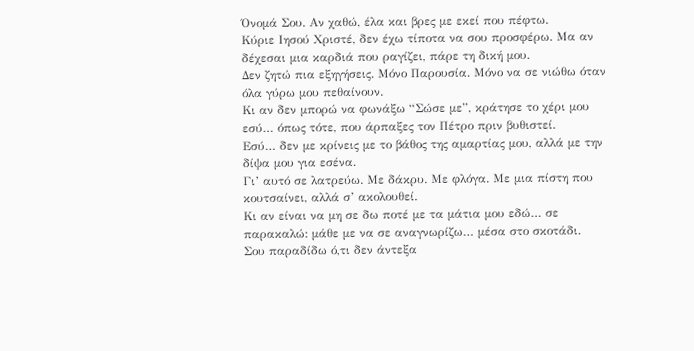Όνομά Σου. Αν χαθώ, έλα και βρες με εκεί που πέφτω.
Κύριε Ιησού Χριστέ, δεν έχω τίποτα να σου προσφέρω. Μα αν δέχεσαι μια καρδιά που ραγίζει, πάρε τη δική μου.
Δεν ζητώ πια εξηγήσεις. Μόνο Παρουσία. Μόνο να σε νιώθω όταν όλα γύρω μου πεθαίνουν.
Κι αν δεν μπορώ να φωνάξω “Σώσε με”, κράτησε το χέρι μου εσύ… όπως τότε, που άρπαξες τον Πέτρο πριν βυθιστεί.
Εσύ… δεν με κρίνεις με το βάθος της αμαρτίας μου, αλλά με την δίψα μου για εσένα.
Γι’ αυτό σε λατρεύω. Με δάκρυ. Με φλόγα. Με μια πίστη που κουτσαίνει, αλλά σ’ ακολουθεί.
Κι αν είναι να μη σε δω ποτέ με τα μάτια μου εδώ… σε παρακαλώ: μάθε με να σε αναγνωρίζω… μέσα στο σκοτάδι.
Σου παραδίδω ό,τι δεν άντεξα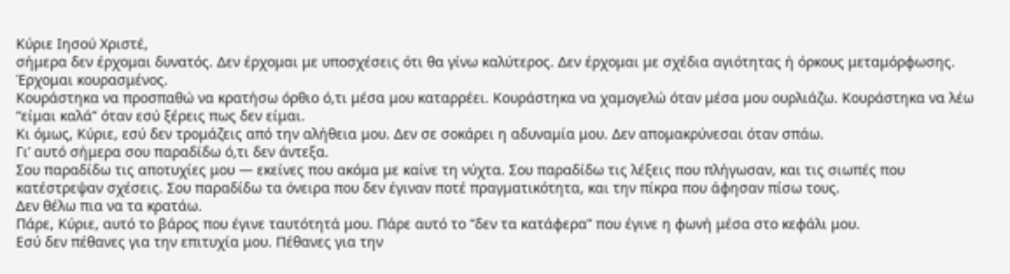Κύριε Ιησού Χριστέ,
σήμερα δεν έρχομαι δυνατός. Δεν έρχομαι με υποσχέσεις ότι θα γίνω καλύτερος. Δεν έρχομαι με σχέδια αγιότητας ή όρκους μεταμόρφωσης.
Έρχομαι κουρασμένος.
Κουράστηκα να προσπαθώ να κρατήσω όρθιο ό,τι μέσα μου καταρρέει. Κουράστηκα να χαμογελώ όταν μέσα μου ουρλιάζω. Κουράστηκα να λέω “είμαι καλά” όταν εσύ ξέρεις πως δεν είμαι.
Κι όμως, Κύριε, εσύ δεν τρομάζεις από την αλήθεια μου. Δεν σε σοκάρει η αδυναμία μου. Δεν απομακρύνεσαι όταν σπάω.
Γι’ αυτό σήμερα σου παραδίδω ό,τι δεν άντεξα.
Σου παραδίδω τις αποτυχίες μου — εκείνες που ακόμα με καίνε τη νύχτα. Σου παραδίδω τις λέξεις που πλήγωσαν, και τις σιωπές που κατέστρεψαν σχέσεις. Σου παραδίδω τα όνειρα που δεν έγιναν ποτέ πραγματικότητα, και την πίκρα που άφησαν πίσω τους.
Δεν θέλω πια να τα κρατάω.
Πάρε, Κύριε, αυτό το βάρος που έγινε ταυτότητά μου. Πάρε αυτό το “δεν τα κατάφερα” που έγινε η φωνή μέσα στο κεφάλι μου.
Εσύ δεν πέθανες για την επιτυχία μου. Πέθανες για την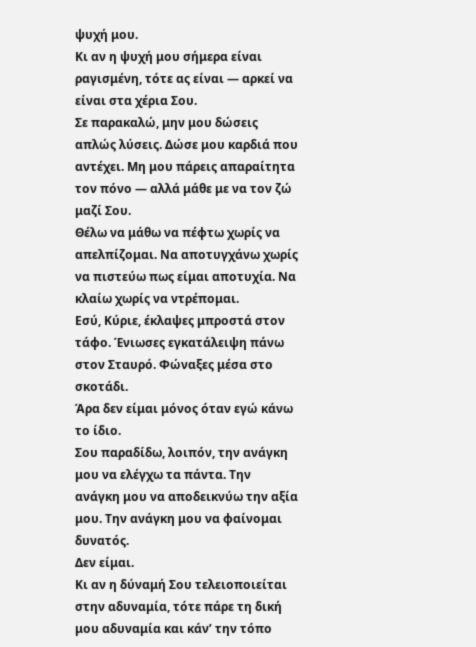ψυχή μου.
Κι αν η ψυχή μου σήμερα είναι ραγισμένη, τότε ας είναι — αρκεί να είναι στα χέρια Σου.
Σε παρακαλώ, μην μου δώσεις απλώς λύσεις. Δώσε μου καρδιά που αντέχει. Μη μου πάρεις απαραίτητα τον πόνο — αλλά μάθε με να τον ζώ μαζί Σου.
Θέλω να μάθω να πέφτω χωρίς να απελπίζομαι. Να αποτυγχάνω χωρίς να πιστεύω πως είμαι αποτυχία. Να κλαίω χωρίς να ντρέπομαι.
Εσύ, Κύριε, έκλαψες μπροστά στον τάφο. Ένιωσες εγκατάλειψη πάνω στον Σταυρό. Φώναξες μέσα στο σκοτάδι.
Άρα δεν είμαι μόνος όταν εγώ κάνω το ίδιο.
Σου παραδίδω, λοιπόν, την ανάγκη μου να ελέγχω τα πάντα. Την ανάγκη μου να αποδεικνύω την αξία μου. Την ανάγκη μου να φαίνομαι δυνατός.
Δεν είμαι.
Κι αν η δύναμή Σου τελειοποιείται στην αδυναμία, τότε πάρε τη δική μου αδυναμία και κάν’ την τόπο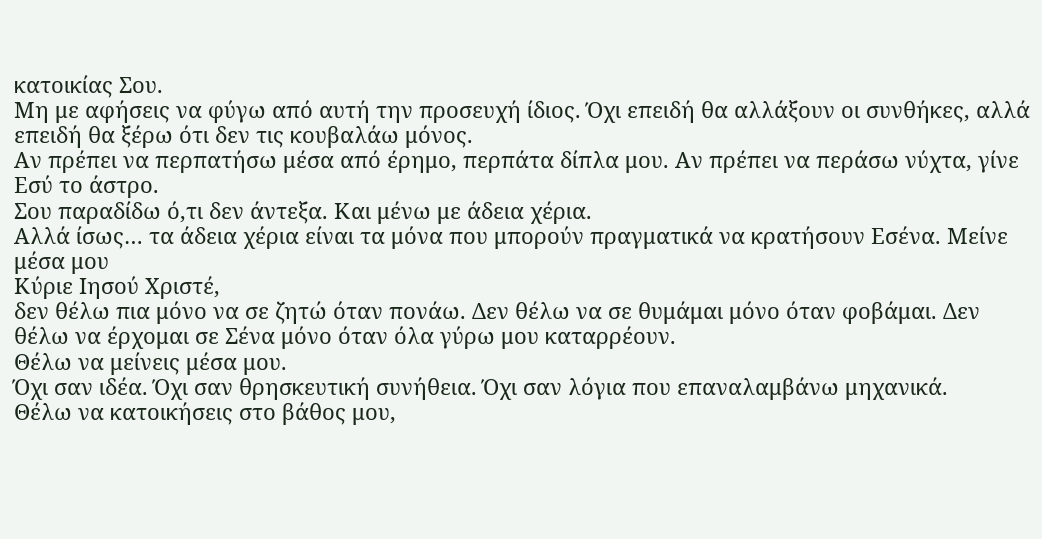κατοικίας Σου.
Μη με αφήσεις να φύγω από αυτή την προσευχή ίδιος. Όχι επειδή θα αλλάξουν οι συνθήκες, αλλά επειδή θα ξέρω ότι δεν τις κουβαλάω μόνος.
Αν πρέπει να περπατήσω μέσα από έρημο, περπάτα δίπλα μου. Αν πρέπει να περάσω νύχτα, γίνε Εσύ το άστρο.
Σου παραδίδω ό,τι δεν άντεξα. Και μένω με άδεια χέρια.
Αλλά ίσως… τα άδεια χέρια είναι τα μόνα που μπορούν πραγματικά να κρατήσουν Εσένα. Μείνε μέσα μου
Κύριε Ιησού Χριστέ,
δεν θέλω πια μόνο να σε ζητώ όταν πονάω. Δεν θέλω να σε θυμάμαι μόνο όταν φοβάμαι. Δεν θέλω να έρχομαι σε Σένα μόνο όταν όλα γύρω μου καταρρέουν.
Θέλω να μείνεις μέσα μου.
Όχι σαν ιδέα. Όχι σαν θρησκευτική συνήθεια. Όχι σαν λόγια που επαναλαμβάνω μηχανικά.
Θέλω να κατοικήσεις στο βάθος μου,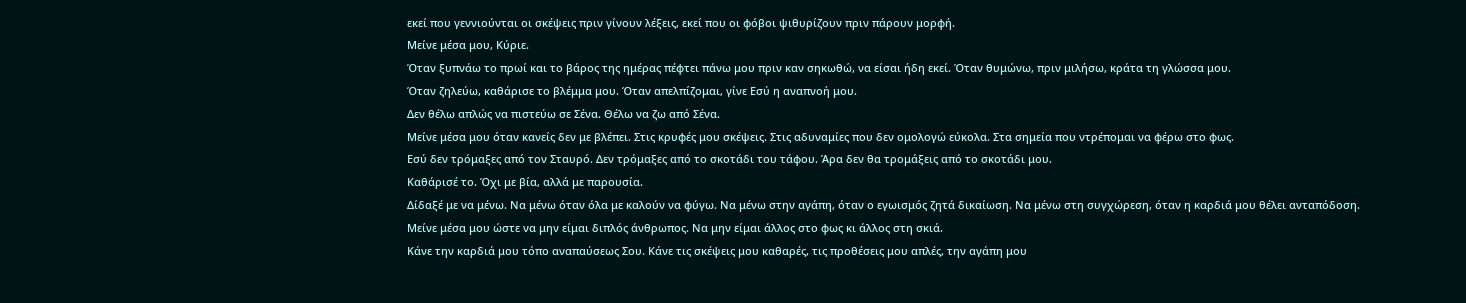εκεί που γεννιούνται οι σκέψεις πριν γίνουν λέξεις, εκεί που οι φόβοι ψιθυρίζουν πριν πάρουν μορφή.
Μείνε μέσα μου, Κύριε.
Όταν ξυπνάω το πρωί και το βάρος της ημέρας πέφτει πάνω μου πριν καν σηκωθώ, να είσαι ήδη εκεί. Όταν θυμώνω, πριν μιλήσω, κράτα τη γλώσσα μου.
Όταν ζηλεύω, καθάρισε το βλέμμα μου. Όταν απελπίζομαι, γίνε Εσύ η αναπνοή μου.
Δεν θέλω απλώς να πιστεύω σε Σένα. Θέλω να ζω από Σένα.
Μείνε μέσα μου όταν κανείς δεν με βλέπει. Στις κρυφές μου σκέψεις. Στις αδυναμίες που δεν ομολογώ εύκολα. Στα σημεία που ντρέπομαι να φέρω στο φως.
Εσύ δεν τρόμαξες από τον Σταυρό. Δεν τρόμαξες από το σκοτάδι του τάφου. Άρα δεν θα τρομάξεις από το σκοτάδι μου.
Καθάρισέ το. Όχι με βία, αλλά με παρουσία.
Δίδαξέ με να μένω. Να μένω όταν όλα με καλούν να φύγω. Να μένω στην αγάπη, όταν ο εγωισμός ζητά δικαίωση. Να μένω στη συγχώρεση, όταν η καρδιά μου θέλει ανταπόδοση.
Μείνε μέσα μου ώστε να μην είμαι διπλός άνθρωπος. Να μην είμαι άλλος στο φως κι άλλος στη σκιά.
Κάνε την καρδιά μου τόπο αναπαύσεως Σου. Κάνε τις σκέψεις μου καθαρές, τις προθέσεις μου απλές, την αγάπη μου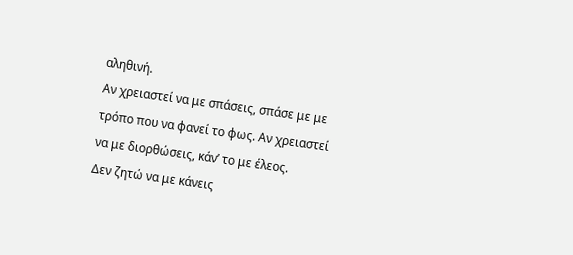αληθινή.
Αν χρειαστεί να με σπάσεις, σπάσε με με τρόπο που να φανεί το φως. Αν χρειαστεί να με διορθώσεις, κάν’ το με έλεος.
Δεν ζητώ να με κάνεις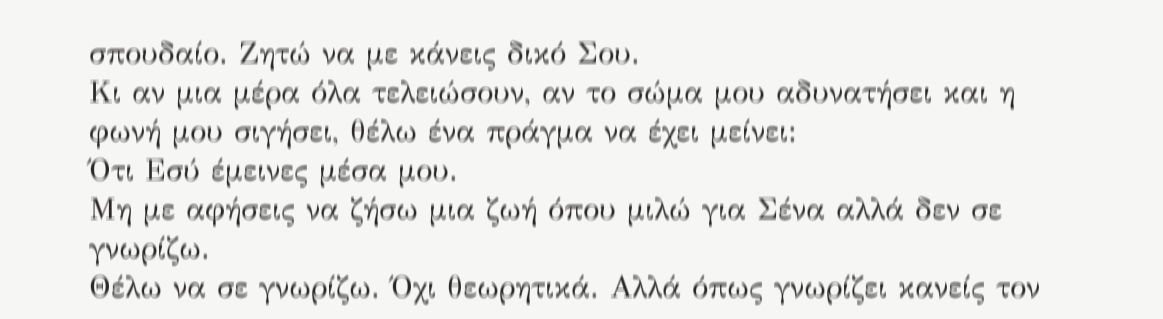σπουδαίο. Ζητώ να με κάνεις δικό Σου.
Κι αν μια μέρα όλα τελειώσουν, αν το σώμα μου αδυνατήσει και η φωνή μου σιγήσει, θέλω ένα πράγμα να έχει μείνει:
Ότι Εσύ έμεινες μέσα μου.
Μη με αφήσεις να ζήσω μια ζωή όπου μιλώ για Σένα αλλά δεν σε γνωρίζω.
Θέλω να σε γνωρίζω. Όχι θεωρητικά. Αλλά όπως γνωρίζει κανείς τον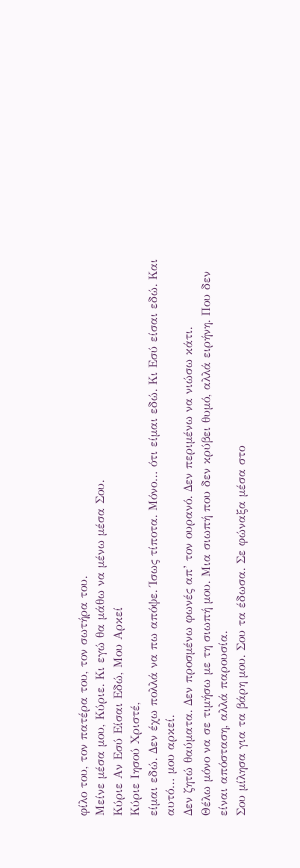φίλο του, τον πατέρα του, τον σωτήρα του.
Μείνε μέσα μου, Κύριε. Κι εγώ θα μάθω να μένω μέσα Σου.
Κύριε Αν Εσύ Είσαι Εδώ, Μου Αρκεί
Κύριε Ιησού Χριστέ,
είμαι εδώ. Δεν έχω πολλά να πω απόψε. Ίσως τίποτα. Μόνο… ότι είμαι εδώ. Κι Εσύ είσαι εδώ. Και αυτό… μου αρκεί.
Δεν ζητώ θαύματα. Δεν προσμένω φωνές απ’ τον ουρανό. Δεν περιμένω να νιώσω κάτι.
Θέλω μόνο να σε τιμήσω με τη σιωπή μου. Μια σιωπή που δεν κρύβει θυμό, αλλά ειρήνη. Που δεν είναι απόσταση, αλλά παρουσία.
Σου μίλησα για τα βάρη μου. Σου τα έδωσα. Σε φώναξα μέσα στο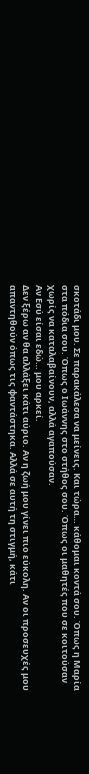σκοτάδι μου. Σε παρακάλεσα να μείνεις. Και τώρα… κάθομαι κοντά σου. Όπως η Μαρία στα πόδια σου. Όπως ο Ιωάννης στο στήθος σου. Όπως οι μαθητές που σε κοιτούσαν χωρίς να καταλαβαίνουν, αλλά αγαπούσαν.
Αν Εσύ είσαι εδώ… μου αρκεί.
Δεν ξέρω αν θα αλλάξει κάτι αύριο. Αν η ζωή μου γίνει πιο εύκολη. Αν οι προσευχές μου απαντηθούν όπως τις φαντάστηκα. Αλλά σε αυτή τη στιγμή, κάτι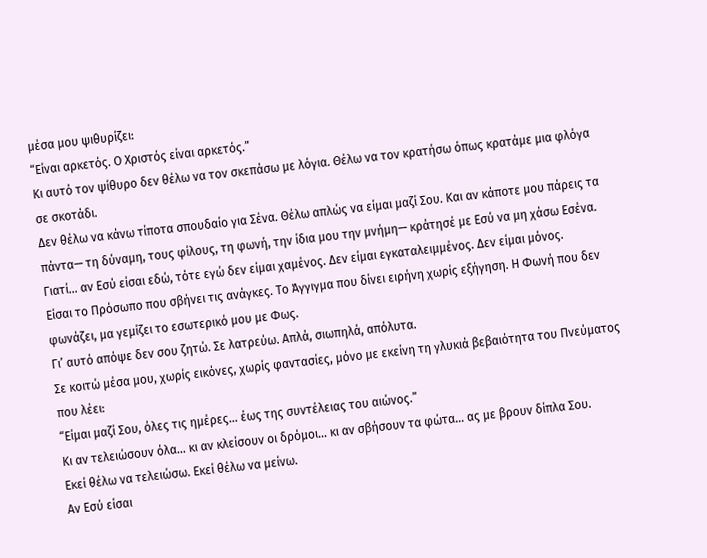μέσα μου ψιθυρίζει:
“Είναι αρκετός. Ο Χριστός είναι αρκετός.”
Κι αυτό τον ψίθυρο δεν θέλω να τον σκεπάσω με λόγια. Θέλω να τον κρατήσω όπως κρατάμε μια φλόγα σε σκοτάδι.
Δεν θέλω να κάνω τίποτα σπουδαίο για Σένα. Θέλω απλώς να είμαι μαζί Σου. Και αν κάποτε μου πάρεις τα πάντα— τη δύναμη, τους φίλους, τη φωνή, την ίδια μου την μνήμη— κράτησέ με Εσύ να μη χάσω Εσένα.
Γιατί… αν Εσύ είσαι εδώ, τότε εγώ δεν είμαι χαμένος. Δεν είμαι εγκαταλειμμένος. Δεν είμαι μόνος.
Είσαι το Πρόσωπο που σβήνει τις ανάγκες. Το Άγγιγμα που δίνει ειρήνη χωρίς εξήγηση. Η Φωνή που δεν φωνάζει, μα γεμίζει το εσωτερικό μου με Φως.
Γι’ αυτό απόψε δεν σου ζητώ. Σε λατρεύω. Απλά, σιωπηλά, απόλυτα.
Σε κοιτώ μέσα μου, χωρίς εικόνες, χωρίς φαντασίες, μόνο με εκείνη τη γλυκιά βεβαιότητα του Πνεύματος που λέει:
“Είμαι μαζί Σου, όλες τις ημέρες… έως της συντέλειας του αιώνος.”
Κι αν τελειώσουν όλα… κι αν κλείσουν οι δρόμοι… κι αν σβήσουν τα φώτα… ας με βρουν δίπλα Σου.
Εκεί θέλω να τελειώσω. Εκεί θέλω να μείνω.
Αν Εσύ είσαι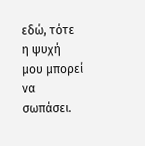εδώ, τότε η ψυχή μου μπορεί να σωπάσει.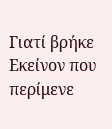Γιατί βρήκε Εκείνον που περίμενε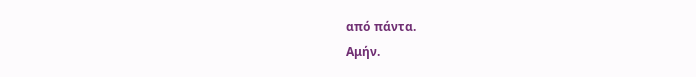από πάντα.
Αμήν.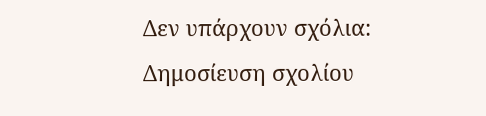Δεν υπάρχουν σχόλια:
Δημοσίευση σχολίου